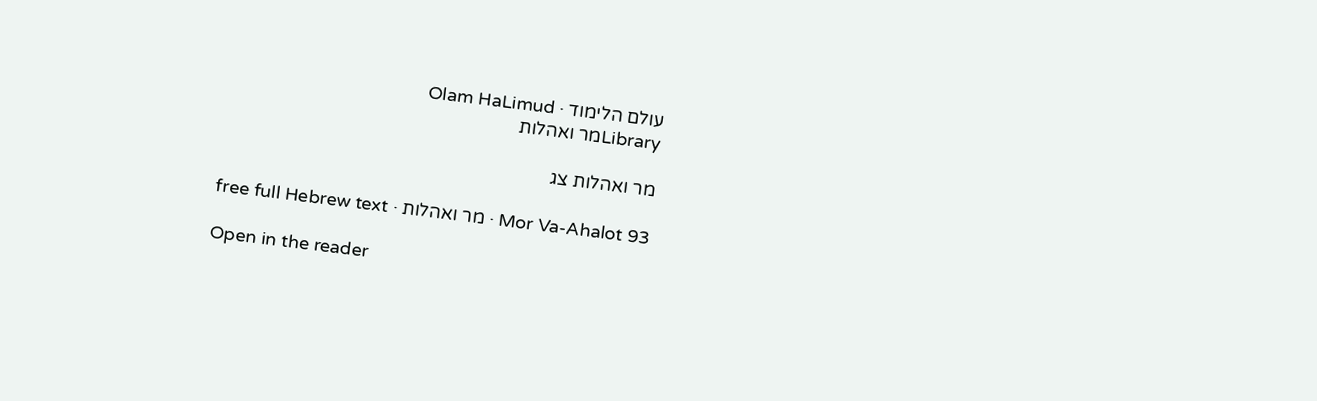עולם הלימוד · Olam HaLimud
Libraryמר ואהלות

מר ואהלות צג

Mor Va-Ahalot 93 · מר ואהלות · free full Hebrew text

Open in the reader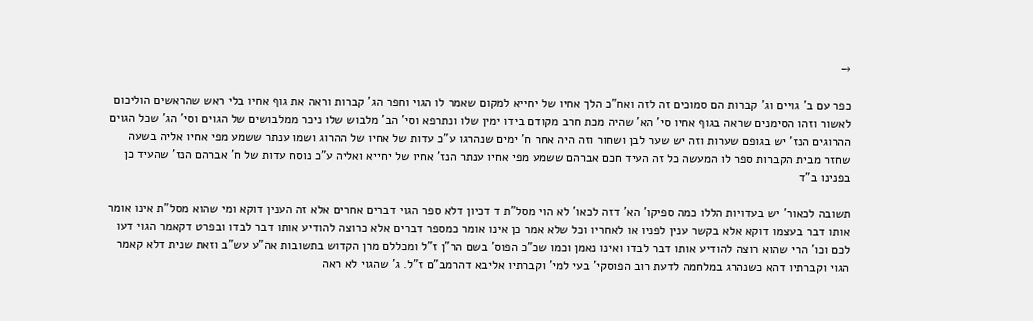→

כפר עם ב' גויים וג' קברות הם סמוכים זה לזה ואח"כ הלך אחיו של יחייא למקום שאמר לו הגוי וחפר הג' קברות וראה את גוף אחיו בלי ראש שהראשים הוליכום לאשור וזהו הסימנים שראה בגוף אחיו סי' הא' שהיה מכת חרב מקודם בידו ימין שלו ונתרפא וסי' הב' מלבוש שלו ניכר ממלבושים של הגוים וסי' הג' שכל הגוים ההרוגים הנז' יש בגופם שערות וזה יש שער לבן ושחור וזה היה אחר ח' ימים שנהרגו ע"כ עדות של אחיו של ההרוג ושמו ענתר ששמע מפי אחיו אליה בשעה שחזר מבית הקברות ספר לו המעשה כל זה העיד חכם אברהם ששמע מפי אחיו ענתר הנז' אחיו של יחייא ואליה ע"כ נוסח עדות של ח' אברהם הנז' שהעיד כן בפנינו ב"ד

תשובה לכאור' יש בעדויות הללו כמה ספיקו' הא' דזה לכאו' לא הוי מסל"ת ד דכיון דלא ספר הגוי דברים אחרים אלא זה הענין דוקא ומי שהוא מסל"ת אינו אומר אותו דבר בעצמו דוקא אלא בקשר ענין לפניו או לאחריו וכל שלא אמר כן אינו אומר כמספר דברים אלא כרוצה להודיע אותו דבר לבדו ובפרט דקאמר הגוי דעו לכם וכו' הרי שהוא רוצה להודיע אותו דבר לבדו ואינו נאמן וכמו שכ"כ הפוס' בשם הר"ן ז"ל ומכללם מרן הקדוש בתשובות אה"ע עש"ב וזאת שנית דלא קאמר הגוי וקברתיו דהא כשנהרג במלחמה לדעת רוב הפוסקי' בעי למי' וקברתיו אליבא דהרמב"ם ז"ל. ג' שהגוי לא ראה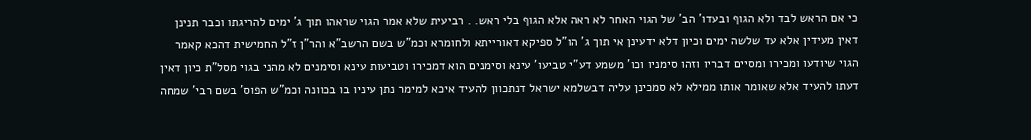כי אם הראש לבד ולא הגוף ובעדו' הב' של הגוי האחר לא ראה אלא הגוף בלי ראש. . רביעית שלא אמר הגוי שראהו תוך ג' ימים להריגתו וכבר תנינן דאין מעידין אלא עד שלשה ימים וכיון דלא ידעינן אי תוך ג' הו"ל ספיקא דאורייתא ולחומרא וכמ"ש בשם הרשב"א והר"ן ז"ל החמישית דהכא קאמר הגוי שיודעו ומכירו ומסיים דבריו וזהו סימניו וכו' משמע דע"י טביעו' עינא וסימנים הוא דמכירו וטביעות עינא וסימנים לא מהני בגוי מסל"ת כיון דאין דעתו להעיד אלא שאומר אותו ממילא לא סמכינן עליה דבשלמא ישראל דנתכוון להעיד איכא למימר נתן עיניו בו בכוונה וכמ"ש הפוס' בשם רבי' שמחה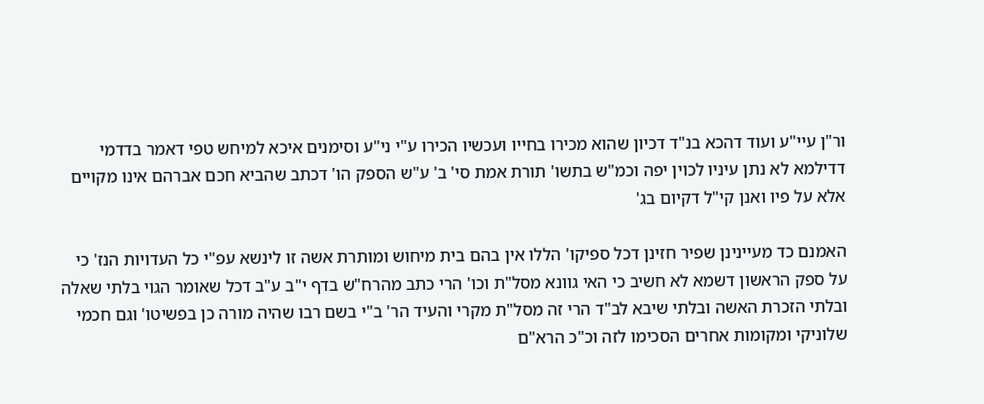ור"ן עיי"ע ועוד דהכא בנ"ד דכיון שהוא מכירו בחייו ועכשיו הכירו ע"י ני"ע וסימנים איכא למיחש טפי דאמר בדדמי דדילמא לא נתן עיניו לכוין יפה וכמ"ש בתשו' תורת אמת סי' ב' ע"ש הספק הו' דכתב שהביא חכם אברהם אינו מקויים אלא על פיו ואנן קי"ל דקיום בג'

האמנם כד מעיינינן שפיר חזינן דכל ספיקו' הללו אין בהם בית מיחוש ומותרת אשה זו לינשא עפ"י כל העדויות הנז' כי על ספק הראשון דשמא לא חשיב כי האי גוונא מסל"ת וכו' הרי כתב מהרח"ש בדף י"ב ע"ב דכל שאומר הגוי בלתי שאלה ובלתי הזכרת האשה ובלתי שיבא לב"ד הרי זה מסל"ת מקרי והעיד הר' ב"י בשם רבו שהיה מורה כן בפשיטו' וגם חכמי שלוניקי ומקומות אחרים הסכימו לזה וכ"כ הרא"ם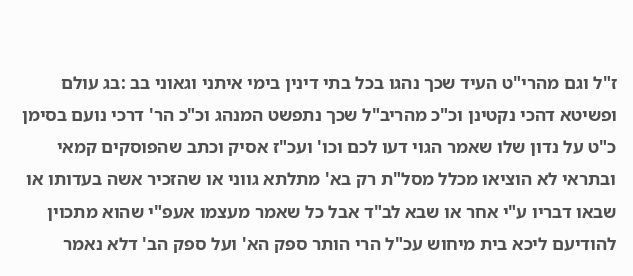ז"ל וגם מהרי"ט העיד שכך נהגו בכל בתי דינין בימי איתני וגאוני בב :בג עולם ופשיטא דהכי נקטינן וכ"כ מהריב"ל שכך נתפשט המנהג וכ"כ הר' דרכי נועם בסימן כ"ט על נדון שלו שאמר הגוי דעו לכם וכו' ועכ"ז אסיק וכתב שהפוסקים קמאי ובתראי לא הוציאו מכלל מסל"ת רק בא' מתלתא גווני או שהזכיר אשה בעדותו או שבאו דבריו ע"י אחר או שבא לב"ד אבל כל שאמר מעצמו אעפ"י שהוא מתכוין להודיעם ליכא בית מיחוש עכ"ל הרי הותר ספק הא' ועל ספק הב' דלא נאמר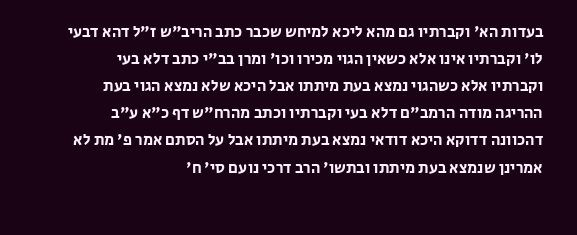בעדות הא' וקברתיו גם מהא ליכא למיחש שכבר כתב הריב"ש ז"ל דהא דבעי לו' וקברתיו אינו אלא כשאין הגוי מכירו וכו' ומרן בב"י כתב דלא בעי וקברתיו אלא כשהגוי נמצא בעת מיתתו אבל היכא שלא נמצא הגוי בעת ההריגה מודה הרמב"ם דלא בעי וקברתיו וכתב מהרח"ש דף כ"א ע"ב דהכוונה דדוקא היכא דודאי נמצא בעת מיתתו אבל על הסתם אמר פ' מת לא אמרינן שנמצא בעת מיתתו ובתשו' הרב דרכי נועם סי' ח'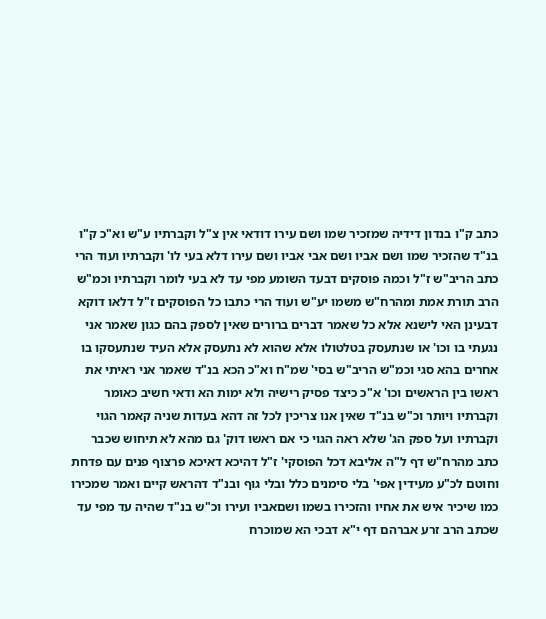כתב ק"ו בנדון דידיה שמזכיר שמו ושם עירו דודאי אין צ"ל וקברתיו ע"ש וא"כ ק"ו בנ"ד שהזכיר שמו ושם אביו ושם אבי אביו ושם עירו דלא בעי לו' וקברתיו ועוד הרי כתב הריב"ש ז"ל וכמה פוסקים דבעד השומע מפי עד לא בעי לומר וקברתיו וכמ"ש הרב תורת אמת ומהרח"ש משמו יע"ש ועוד הרי כתבו כל הפוסקים ז"ל דלאו דוקא דבעינן האי לישנא אלא כל שאמר דברים ברורים שאין לספק בהם כגון שאמר אני נגעתי בו וכו' או שנתעסק בטלטולו אלא שהוא לא נתעסק אלא העיד שנתעסקו בו אחרים בהא סגי וכמ"ש הריב"ש בסי' שמ"ח וא"כ הכא בנ"ד שאמר אני ראיתי את ראשו בין הראשים וכו' א"כ כיצד פסיק רישיה ולא ימות הא ודאי חשיב כאומר וקברתיו ויותר וכ"ש בנ"ד שאין אנו צריכין לכל זה דהא בעדות שניה קאמר הגוי וקברתיו ועל ספק הג' שלא ראה הגוי כי אם ראשו דוק' גם מהא לא תיחוש שכבר כתב מהרח"ש דף ל"ה אליבא דכל הפוסקי' ז"ל דהיכא דאיכא פרצוף פנים עם פדחת וחוטם לכ"ע מעידין אפי' בלי סימנים כלל ובלי גוף ובנ"ד דהראש קיים ואמר שמכירו כמו שיכיר איש את אחיו והזכירו בשמו ושםאביו ועירו וכ"ש בנ"ד שהיה עד מפי עד שכתב הרב זרע אברהם דף י"א דבכי הא שמוכרח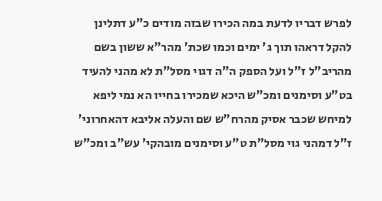לפרש דבריו לדעת במה הכירו שבזה מודים כ"ע דתלינן להקל דראהו תוך ג' ימים וכמו שכת' מהר"א ששון בשם מהריב"ל ז"ל ועל הספק ה"ה דגוי מסל"ת לא מהני להעיד בט"ע וסימנים ומכ"ש היכא שמכירו בחייו הא נמי ליפא למיחש שכבר אסיק מהרח"ש שם והעלה אליבא דהאחרוני' ז"ל דמהני גוי מסל"ת ט"ע וסימנים מובהקי' עש"ב ומכ"ש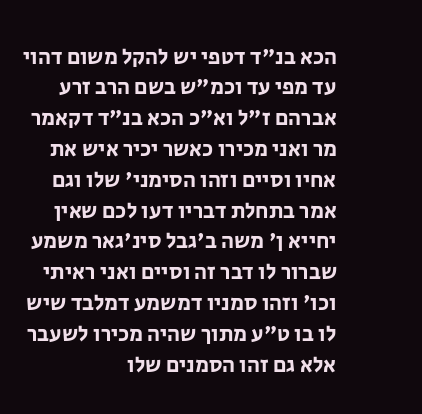הכא בנ"ד דטפי יש להקל משום דהוי עד מפי עד וכמ"ש בשם הרב זרע אברהם ז"ל וא"כ הכא בנ"ד דקאמר מר ואני מכירו כאשר יכיר איש את אחיו וסיים וזהו הסימני' שלו וגם אמר בתחלת דבריו דעו לכם שאין יחייא ן' משה ב'גבל סינ'גאר משמע שברור לו דבר זה וסיים ואני ראיתי וכו' וזהו סמניו דמשמע דמלבד שיש לו בו ט"ע מתוך שהיה מכירו לשעבר אלא גם זהו הסמנים שלו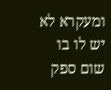ומעקרא לא יש לו בו שום ספק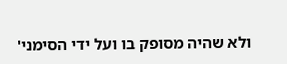ולא שהיה מסופק בו ועל ידי הסימני'